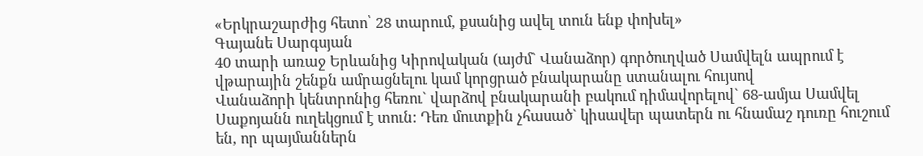«Երկրաշարժից հետո՝ 28 տարում, քսանից ավել տուն ենք փոխել»
Գայանե Սարգսյան
40 տարի առաջ Երևանից Կիրովական (այժմ` Վանաձոր) գործուղված Սամվելն ապրում է վթարային շենքն ամրացնելու կամ կորցրած բնակարանը ստանալու հույսով
Վանաձորի կենտրոնից հեռու` վարձով բնակարանի բակում դիմավորելով` 68-ամյա Սամվել Սաքոյանն ուղեկցում է տուն: Դեռ մուտքին չհասած` կիսավեր պատերն ու հնամաշ դուռը հուշում են, որ պայմաններն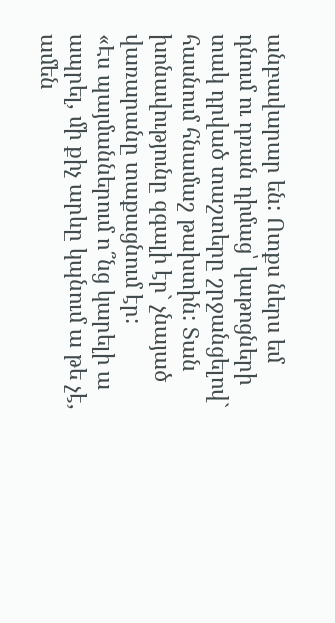անբավարար են: Ոտքս ներս եմ դնում ու դռան դիմաց՝ կաթոցների տակ դրված տաշտերը շրջանցելով` հասնում հնամաշ թախտին: Տան խոնավությունը զգալի էր` չնայած վառարանը տաքացնում էր:
«Էս պայմաններում ո՞նց կարելի ա ապրել, մի քիչ արևը կպնում ա թե չէ, ամեն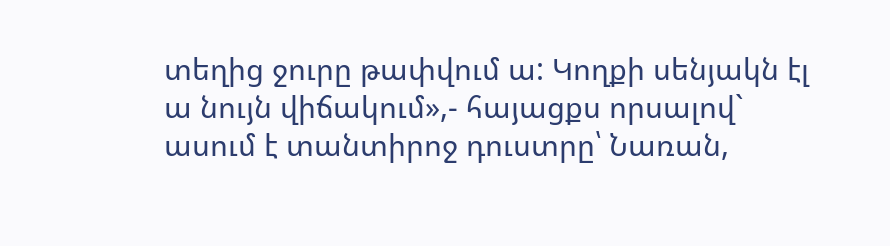տեղից ջուրը թափվում ա: Կողքի սենյակն էլ ա նույն վիճակում»,- հայացքս որսալով` ասում է տանտիրոջ դուստրը՝ Նառան,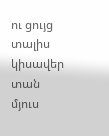ու ցույց տալիս կիսավեր տան մյուս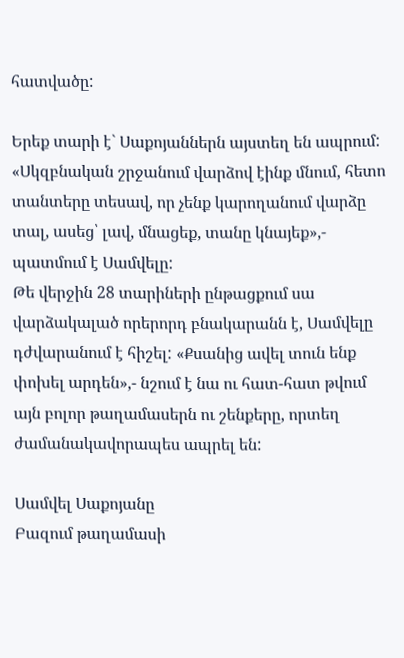հատվածը:

Երեք տարի է` Սաքոյաններն այստեղ են ապրում:
«Սկզբնական շրջանում վարձով էինք մնում, հետո տանտերը տեսավ, որ չենք կարողանում վարձը տալ, ասեց՝ լավ, մնացեք, տանը կնայեք»,- պատմում է Սամվելը:
Թե վերջին 28 տարիների ընթացքում սա վարձակալած որերորդ բնակարանն է, Սամվելը դժվարանում է հիշել: «Քսանից ավել տուն ենք փոխել արդեն»,- նշում է նա ու հատ-հատ թվում այն բոլոր թաղամասերն ու շենքերը, որտեղ ժամանակավորապես ապրել են:

Սամվել Սաքոյանը
Բազում թաղամասի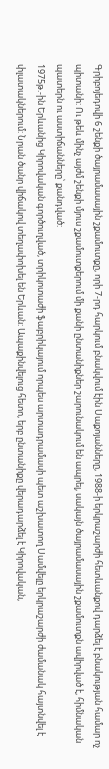Գրիբոյեդովի 6 շենքի ծայրամասային շքամուտքը, որի 7-րդ հարկում բնակվում էին Սաքոյանները, 1988-ի երկրաշարժի հետևանքով դարձել է բնակության համար ոչ պիտանի: Ու թեև մինչ այժմ շենքի մյուս շքամուտքերում մի քանի ընտանիքներ շարունակում են ապրել, սակայն ծայրամասային շքամուտքն ավիրված է, հիմնական պատերն ու աստիճանները՝ քանդված:
1975թ.-ին Երևանից Կիրովական գործուղված, տրիկոտաժի ֆաբրիկայում որպես արտադրամասի պետ աշխատող Սամվելը երկրաշարժի ժամանակ հայտնվել է փլատակներում: Նրան ծանր վիճակով տեղափոխել են Երևան: Ապաքինվելուց հետո, երբ ընտանիքը վերադարձել է Կիրովական,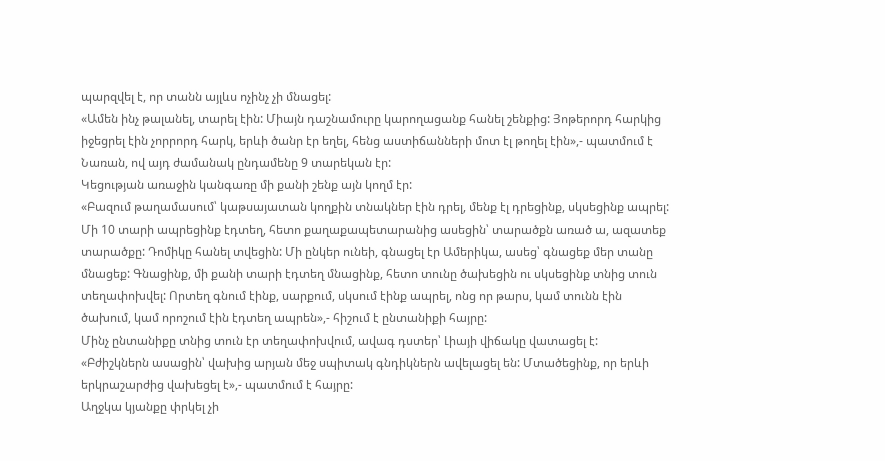պարզվել է, որ տանն այլևս ոչինչ չի մնացել:
«Ամեն ինչ թալանել, տարել էին: Միայն դաշնամուրը կարողացանք հանել շենքից: Յոթերորդ հարկից իջեցրել էին չորրորդ հարկ, երևի ծանր էր եղել, հենց աստիճանների մոտ էլ թողել էին»,- պատմում է Նառան, ով այդ ժամանակ ընդամենը 9 տարեկան էր:
Կեցության առաջին կանգառը մի քանի շենք այն կողմ էր:
«Բազում թաղամասում՝ կաթսայատան կողքին տնակներ էին դրել, մենք էլ դրեցինք, սկսեցինք ապրել: Մի 10 տարի ապրեցինք էդտեղ, հետո քաղաքապետարանից ասեցին՝ տարածքն առած ա, ազատեք տարածքը: Դոմիկը հանել տվեցին: Մի ընկեր ունեի, գնացել էր Ամերիկա, ասեց՝ գնացեք մեր տանը մնացեք: Գնացինք, մի քանի տարի էդտեղ մնացինք, հետո տունը ծախեցին ու սկսեցինք տնից տուն տեղափոխվել: Որտեղ գնում էինք, սարքում, սկսում էինք ապրել, ոնց որ թարս, կամ տունն էին ծախում, կամ որոշում էին էդտեղ ապրեն»,- հիշում է ընտանիքի հայրը:
Մինչ ընտանիքը տնից տուն էր տեղափոխվում, ավագ դստեր՝ Լիայի վիճակը վատացել է:
«Բժիշկներն ասացին՝ վախից արյան մեջ սպիտակ գնդիկներն ավելացել են: Մտածեցինք, որ երևի երկրաշարժից վախեցել է»,- պատմում է հայրը:
Աղջկա կյանքը փրկել չի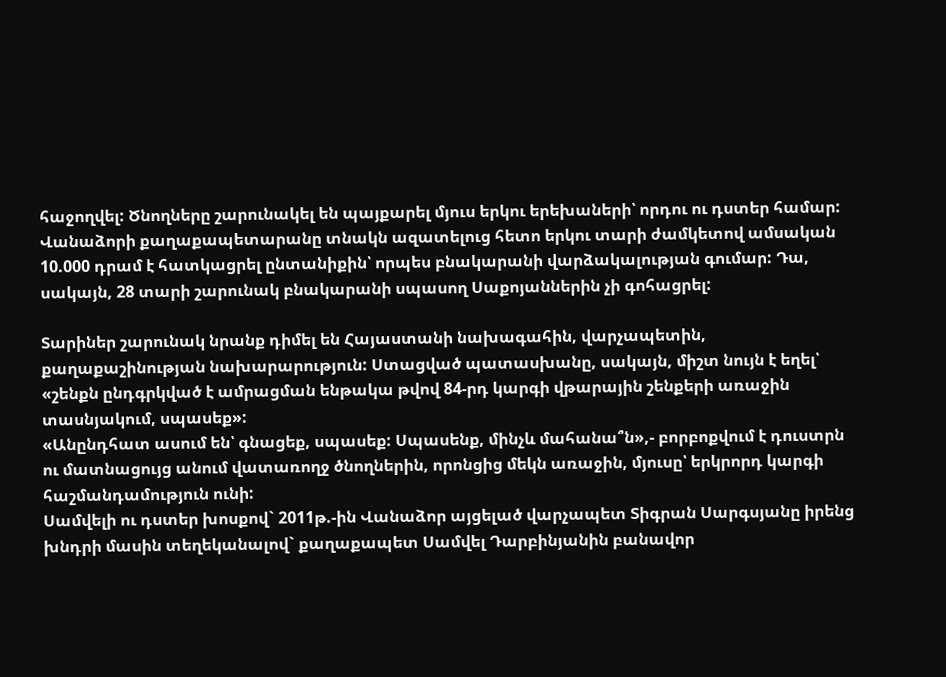հաջողվել: Ծնողները շարունակել են պայքարել մյուս երկու երեխաների՝ որդու ու դստեր համար:
Վանաձորի քաղաքապետարանը տնակն ազատելուց հետո երկու տարի ժամկետով ամսական 10.000 դրամ է հատկացրել ընտանիքին՝ որպես բնակարանի վարձակալության գումար: Դա, սակայն, 28 տարի շարունակ բնակարանի սպասող Սաքոյաններին չի գոհացրել:

Տարիներ շարունակ նրանք դիմել են Հայաստանի նախագահին, վարչապետին, քաղաքաշինության նախարարություն: Ստացված պատասխանը, սակայն, միշտ նույն է եղել՝ «շենքն ընդգրկված է ամրացման ենթակա թվով 84-րդ կարգի վթարային շենքերի առաջին տասնյակում, սպասեք»:
«Անընդհատ ասում են՝ գնացեք, սպասեք: Սպասենք, մինչև մահանա՞ն»,- բորբոքվում է դուստրն ու մատնացույց անում վատառողջ ծնողներին, որոնցից մեկն առաջին, մյուսը՝ երկրորդ կարգի հաշմանդամություն ունի:
Սամվելի ու դստեր խոսքով` 2011թ.-ին Վանաձոր այցելած վարչապետ Տիգրան Սարգսյանը իրենց խնդրի մասին տեղեկանալով` քաղաքապետ Սամվել Դարբինյանին բանավոր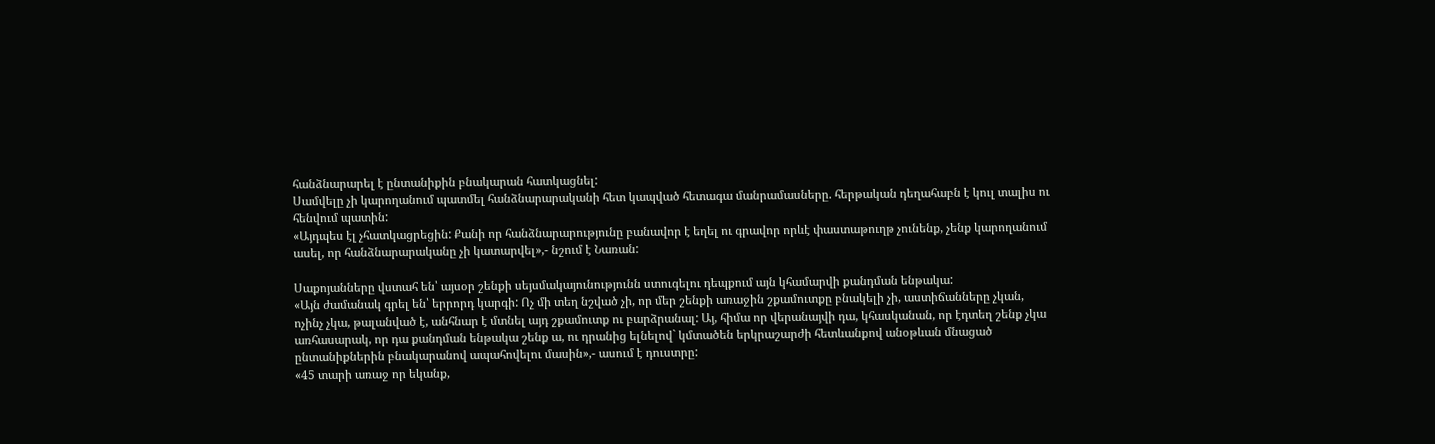հանձնարարել է ընտանիքին բնակարան հատկացնել:
Սամվելը չի կարողանում պատմել հանձնարարականի հետ կապված հետագա մանրամասները. հերթական դեղահաբն է կուլ տալիս ու հենվում պատին:
«Այդպես էլ չհատկացրեցին: Քանի որ հանձնարարությունը բանավոր է եղել ու գրավոր որևէ փաստաթուղթ չունենք, չենք կարողանում ասել, որ հանձնարարականը չի կատարվել»,- նշում է Նառան:

Սաքոյանները վստահ են՝ այսօր շենքի սեյսմակայունությունն ստուգելու դեպքում այն կհամարվի քանդման ենթակա:
«Այն ժամանակ գրել են՝ երրորդ կարգի: Ոչ մի տեղ նշված չի, որ մեր շենքի առաջին շքամուտքը բնակելի չի, աստիճանները չկան, ոչինչ չկա, թալանված է, անհնար է մտնել այդ շքամուտք ու բարձրանալ: Այ, հիմա որ վերանայվի դա, կհասկանան, որ էդտեղ շենք չկա առհասարակ, որ դա քանդման ենթակա շենք ա, ու դրանից ելնելով` կմտածեն երկրաշարժի հետևանքով անօթևան մնացած ընտանիքներին բնակարանով ապահովելու մասին»,- ասում է դուստրը:
«45 տարի առաջ որ եկանք,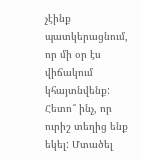չէինք պատկերացնում, որ մի օր էս վիճակում կհայտնվենք: Հետո՞ ինչ, որ ուրիշ տեղից ենք եկել: Մտածել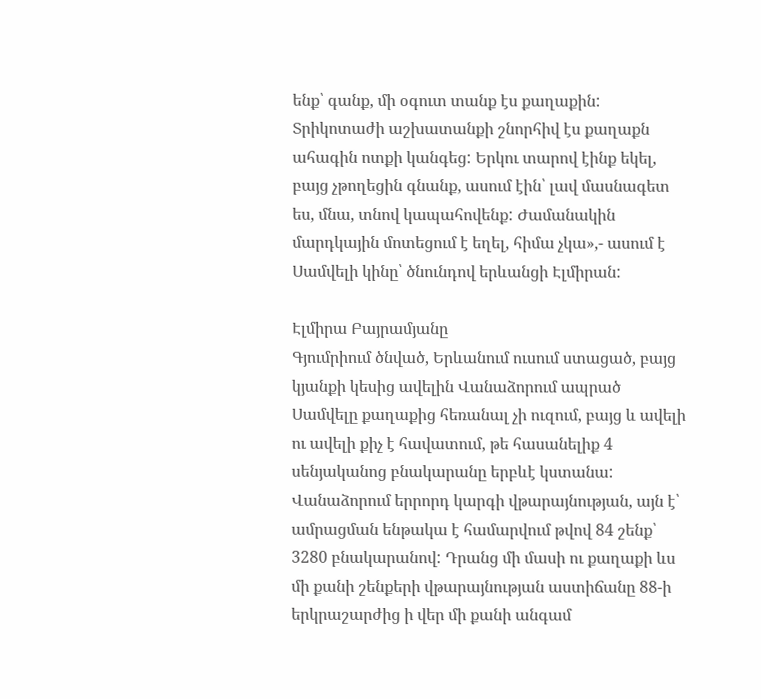ենք՝ գանք, մի օգուտ տանք էս քաղաքին: Տրիկոտաժի աշխատանքի շնորհիվ էս քաղաքն ահագին ոտքի կանգեց: Երկու տարով էինք եկել, բայց չթողեցին գնանք, ասում էին՝ լավ մասնագետ ես, մնա, տնով կապահովենք: Ժամանակին մարդկային մոտեցում է եղել, հիմա չկա»,- ասում է Սամվելի կինը՝ ծնունդով երևանցի Էլմիրան:

Էլմիրա Բայրամյանը
Գյումրիում ծնված, Երևանում ուսում ստացած, բայց կյանքի կեսից ավելին Վանաձորում ապրած Սամվելը քաղաքից հեռանալ չի ուզում, բայց և ավելի ու ավելի քիչ է հավատում, թե հասանելիք 4 սենյականոց բնակարանը երբևէ կստանա:
Վանաձորում երրորդ կարգի վթարայնության, այն է՝ ամրացման ենթակա է համարվում թվով 84 շենք՝ 3280 բնակարանով: Դրանց մի մասի ու քաղաքի ևս մի քանի շենքերի վթարայնության աստիճանը 88-ի երկրաշարժից ի վեր մի քանի անգամ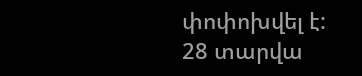փոփոխվել է:
28 տարվա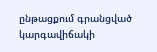ընթացքում գրանցված կարգավիճակի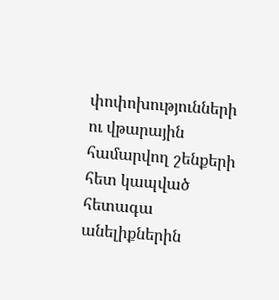փոփոխությունների ու վթարային համարվող շենքերի հետ կապված հետագա անելիքներին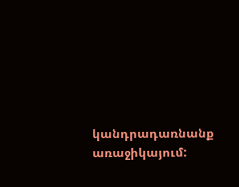կանդրադառնանք առաջիկայում: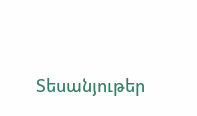Տեսանյութեր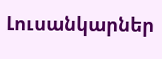Լուսանկարներ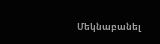Մեկնաբանել